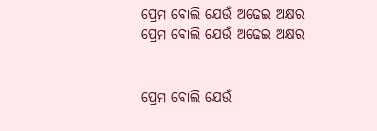ପ୍ରେମ ବୋଲି ଯେଉଁ ଅଢେଇ ଅକ୍ଷର
ପ୍ରେମ ବୋଲି ଯେଉଁ ଅଢେଇ ଅକ୍ଷର


ପ୍ରେମ ବୋଲି ଯେଉଁ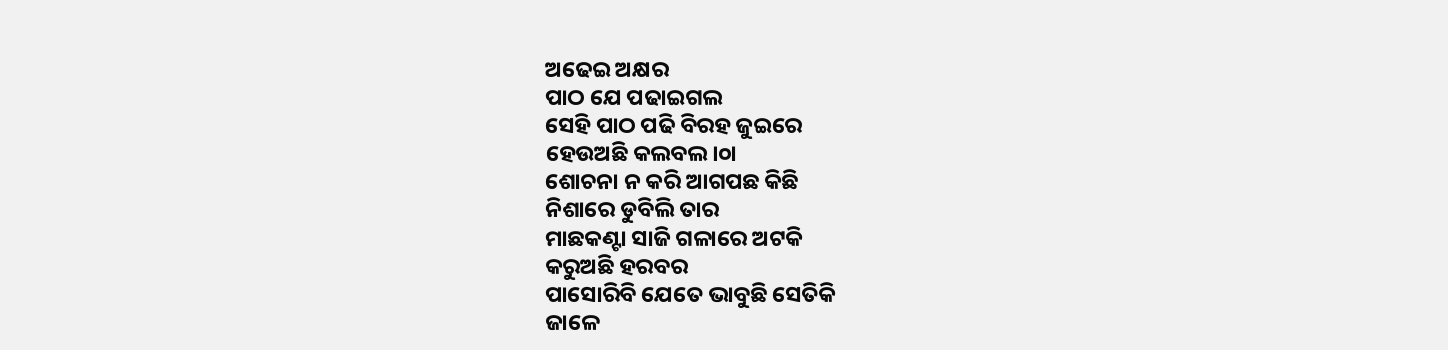ଅଢେଇ ଅକ୍ଷର
ପାଠ ଯେ ପଢାଇଗଲ
ସେହି ପାଠ ପଢି ବିରହ ଜୁଇରେ
ହେଉଅଛି କଲବଲ।୦ା
ଶୋଚନା ନ କରି ଆଗପଛ କିଛି
ନିଶାରେ ଡୁବିଲି ତାର
ମାଛକଣ୍ଟା ସାଜି ଗଳାରେ ଅଟକି
କରୁଅଛି ହରବର
ପାସୋରିବି ଯେତେ ଭାବୁଛି ସେତିକି
ଜାଳେ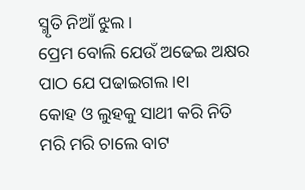ସ୍ମୃତି ନିଆଁ ଝୁଲ।
ପ୍ରେମ ବୋଲି ଯେଉଁ ଅଢେଇ ଅକ୍ଷର
ପାଠ ଯେ ପଢାଇଗଲ।୧ା
କୋହ ଓ ଲୁହକୁ ସାଥୀ କରି ନିତି
ମରି ମରି ଚାଲେ ବାଟ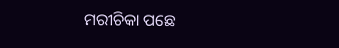ମରୀଚିକା ପଛେ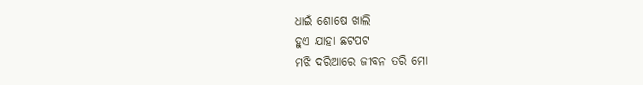ଧାଇଁ ଶୋଷେ ଖାଲି
ହୁଏ ଯାହା ଛଟପଟ
ମଝି ଦରିଆରେ ଜୀବନ ତରି ମୋ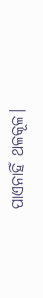ପାଏନାହିଁ ଥଳକୂଳ।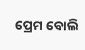ପ୍ରେମ ବୋଲି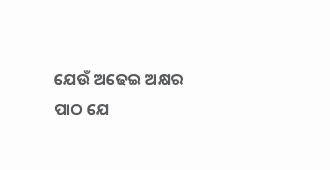ଯେଉଁ ଅଢେଇ ଅକ୍ଷର
ପାଠ ଯେ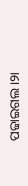ପଢାଇଗଲ।୨ା